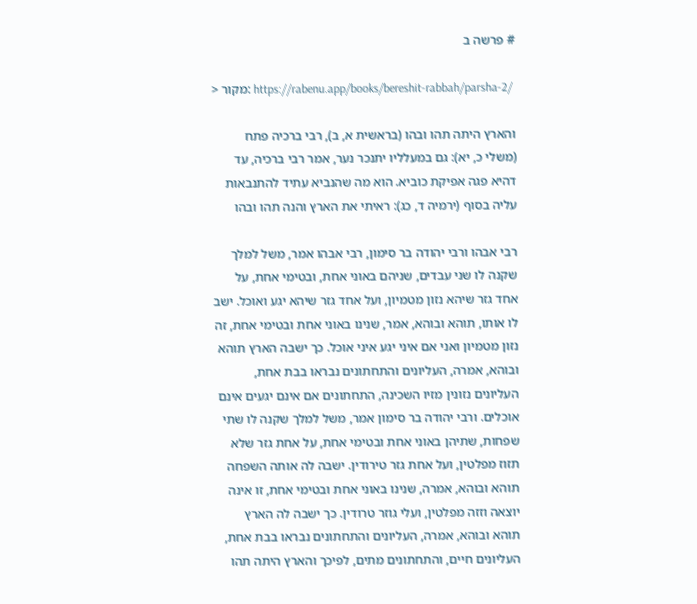# פרשה ב

> מקור: https://rabenu.app/books/bereshit-rabbah/parsha-2/

והארץ היתה תהו ובהו (בראשית א, ב), רבי ברכיה פתח (משלי כ, יא): גם במעלליו יתנכר נער, אמר רבי ברכיה, עד דהיא פגה אפיקת כוביא. הוא מה שהנביא עתיד להתנבאות עליה בסוף (ירמיה ד, כג): ראיתי את הארץ והנה תהו ובהו

רבי אבהו ורבי יהודה בר סימון, רבי אבהו אמר, משל למלך שקנה לו שני עבדים, שניהם באוני אחת, ובטימי אחת, על אחד גזר שיהא נזון מטמיון, ועל אחד גזר שיהא יגע ואוכל. ישב לו אותו, תוהא ובוהא, אמר, שנינו באוני אחת ובטימי אחת, זה נזון מטמיון ואני אם איני יגע איני אוכל. כך ישבה הארץ תוהא ובוהא, אמרה, העליונים והתחתונים נבראו בבת אחת, העליונים נזונין מזיו השכינה, התחתונים אם אינם יגעים אינם אוכלים. ורבי יהודה בר סימון אמר, משל למלך שקנה לו שתי שפחות, שתיהן באוני אחת ובטימי אחת, על אחת גזר שלא תזוז מפלטין, ועל אחת גזר טירודין. ישבה לה אותה השפחה תוהא ובוהא, אמרה, שנינו באוני אחת ובטימי אחת, זו אינה יוצאה וזזה מפלטין, ועלי גוזר טרודין. כך ישבה לה הארץ תוהא ובוהא, אמרה, העליונים והתחתונים נבראו בבת אחת, העליונים חיים, והתחתונים מתים, לפיכך והארץ היתה תהו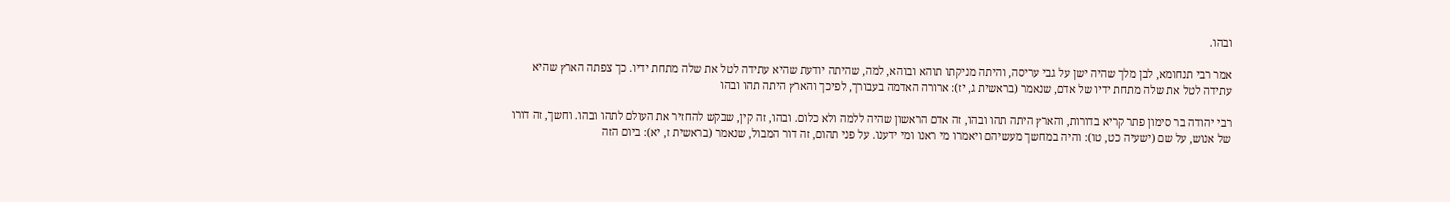ובהו.

אמר רבי תנחומא, לבן מלך שהיה ישן על גבי עריסה, והיתה מניקתו תוהא ובוהא, למה, שהיתה יודעת שהיא עתידה לטל את שלה מתחת ידיו. כך צפתה הארץ שהיא עתידה לטל את שלה מתחת ידיו של אדם, שנאמר (בראשית ג, יז): ארורה האדמה בעבורך, לפיכך והארץ היתה תהו ובהו

רבי יהודה בר סימון פתר קריא בדורות, והארץ היתה תהו ובהו, זה אדם הראשון שהיה ללמה ולא כלום. ובהו, זה קין, שבקש להחזיר את העולם לתהו ובהו. וחשך, זה דורו של אנוש, על שם (ישעיה כט, טו): והיה במחשך מעשיהם ויאמרו מי ראנו ומי ידענו. על פני תהום, זה דור המבול, שנאמר (בראשית ז, יא): ביום הזה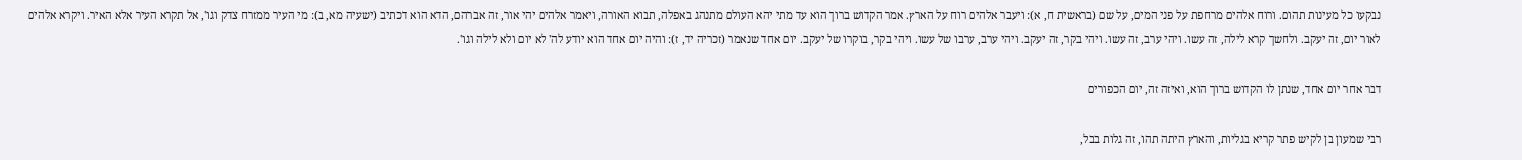נבקעו כל מעינות תהום. ורוח אלהים מרחפת על פני המים, על שם (בראשית ח, א): ויעבר אלהים רוח על הארץ. אמר הקדוש ברוך הוא עד מתי יהא העולם מתנהג באפלה, תבוא האורה, ויאמר אלהים יהי אור, זה אברהם, הדא הוא דכתיב (ישעיה מא, ב): מי העיר ממזרח צדק וגו', אל תקרא העיר אלא האיר. ויקרא אלהים לאור יום, זה יעקב. ולחשך קרא לילה, זה עשו. ויהי ערב, זה עשו. ויהי בקר, זה יעקב. ויהי ערב, ערבו של עשו. ויהי בקר, בוקרו של יעקב. יום אחד שנאמר (זכריה יד, ז): והיה יום אחד הוא יודע לה' לא יום ולא לילה וגו'.

דבר אחר יום אחד, שנתן לו הקדוש ברוך הוא, ואיזה זה, יום הכפורים

רבי שמעון בן לקיש פתר קריא בגליות, והארץ היתה תהו, זה גלות בבל,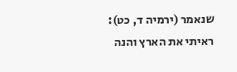שנאמר (ירמיה ד, כט): ראיתי את הארץ והנה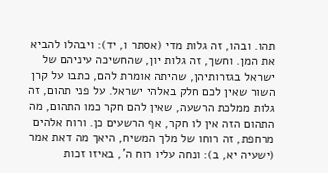תהו. ובהו, זה גלות מדי (אסתר ו, יד): ויבהלו להביא את המן. וחשך, זה גלות יון, שהחשיכה עיניהם של ישראל בגזרותיהן, שהיתה אומרת להם, כתבו על קרן השור שאין לכם חלק באלהי ישראל. על פני תהום, זה גלות ממלכת הרשעה, שאין להם חקר כמו התהום, מה התהום הזה אין לו חקר, אף הרשעים כן. ורוח אלהים מרחפת, זה רוחו של מלך המשיח, היאך מה דאת אמר (ישעיה יא, ב): ונחה עליו רוח ה', באיזו זכות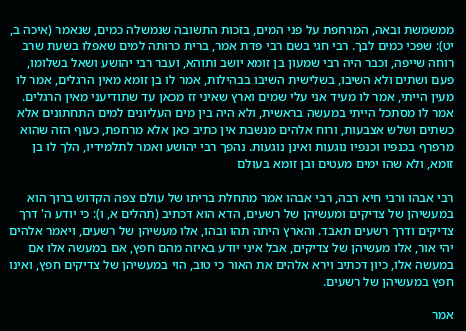ממשמשת ובאה, המרחפת על פני המים, בזכות התשובה שנמשלה כמים, שנאמר (איכה ב, יט): שפכי כמים לבך. רבי חגי בשם רבי פדת אמר, ברית כרותה למים שאפלו בשעת שרב רוחה שייפה, וכבר היה רבי שמעון בן זומא יושב ותוהא, ועבר רבי יהושע ושאל בשלומו, פעם ושתים ולא השיבו, בשלישית השיבו בבהילות, אמר לו בן זומא מאין הרגלים, אמר לו מעין הייתי, אמר לו מעיד אני עלי שמים וארץ שאיני זז מכאן עד שתודיעני מאין הרגלים. אמר לו מסתכל הייתי במעשה בראשית, ולא היה בין מים העליונים למים התחתונים אלא כשתים ושלש אצבעות, ורוח אלהים מנשבת אין כתיב כאן אלא מרחפת, כעוף הזה שהוא מרפרף בכנפיו וכנפיו נוגעות ואינן נוגעות. נהפך רבי יהושע ואמר לתלמידיו, הלך לו בן זומא, ולא שהו ימים מעטים ובן זומא בעולם

רבי אבהו ורבי חיא רבה, רבי אבהו אמר מתחלת בריתו של עולם צפה הקדוש ברוך הוא במעשיהן של צדיקים ומעשיהן של רשעים, הדא הוא דכתיב (תהלים א, ו): כי יודע ה' דרך צדיקים ודרך רשעים תאבד. והארץ היתה תהו ובהו, אלו מעשיהן של רשעים, ויאמר אלהים יהי אור, אלו מעשיהן של צדיקים, אבל איני יודע באיזה מהם חפץ, אם במעשה אלו אם במעשה אלו, כיון דכתיב וירא אלהים את האור כי טוב, הוי במעשיהן של צדיקים חפץ, ואינו חפץ במעשיהן של רשעים.

אמר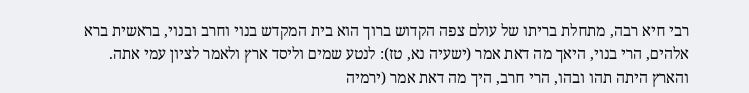רבי חיא רבה, מתחלת בריתו של עולם צפה הקדוש ברוך הוא בית המקדש בנוי וחרב ובנוי, בראשית ברא אלהים, הרי בנוי, היאך מה דאת אמר (ישעיה נא, טז): לנטע שמים וליסד ארץ ולאמר לציון עמי אתה. והארץ היתה תהו ובהו, הרי חרב, היך מה דאת אמר (ירמיה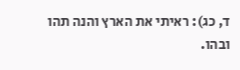ד, כג): ראיתי את הארץ והנה תהו ובהו.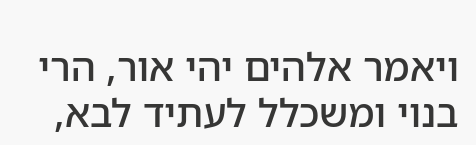ויאמר אלהים יהי אור, הרי בנוי ומשכלל לעתיד לבא,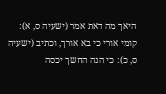היאך מה דאת אמר (ישעיה ס, א): קומי אורי כי בא אורך, וכתיב (ישעיה ס, כ): כי הנה החשך יכסה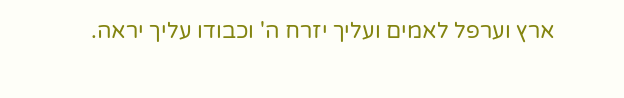ארץ וערפל לאמים ועליך יזרח ה' וכבודו עליך יראה.